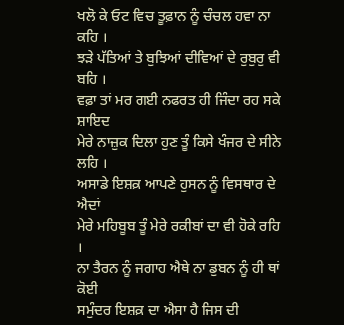ਖਲੋ ਕੇ ਓਟ ਵਿਚ ਤੂਫ਼ਾਨ ਨੂੰ ਚੰਚਲ ਹਵਾ ਨਾ ਕਹਿ ।
ਝੜੇ ਪੱਤਿਆਂ ਤੇ ਬੁਝਿਆਂ ਦੀਵਿਆਂ ਦੇ ਰੁਬੁਰੁ ਵੀ ਬਹਿ ।
ਵਫ਼ਾ ਤਾਂ ਮਰ ਗਈ ਨਫਰਤ ਹੀ ਜਿੰਦਾ ਰਹ ਸਕੇ ਸ਼ਾਇਦ
ਮੇਰੇ ਨਾਜ਼ੁਕ ਦਿਲਾ ਹੁਣ ਤੂੰ ਕਿਸੇ ਖੰਜਰ ਦੇ ਸੀਨੇ ਲਹਿ ।
ਅਸਾਡੇ ਇਸ਼ਕ਼ ਆਪਣੇ ਹੁਸਨ ਨੂੰ ਵਿਸਥਾਰ ਦੇ ਐਦਾਂ
ਮੇਰੇ ਮਹਿਬੂਬ ਤੂੰ ਮੇਰੇ ਰਕੀਬਾਂ ਦਾ ਵੀ ਹੋਕੇ ਰਹਿ ।
ਨਾ ਤੈਰਨ ਨੂੰ ਜਗਾਹ ਐਥੇ ਨਾ ਡੁਬਨ ਨੂੰ ਹੀ ਥਾਂ ਕੋਈ
ਸਮੁੰਦਰ ਇਸ਼ਕ਼ ਦਾ ਐਸਾ ਹੈ ਜਿਸ ਦੀ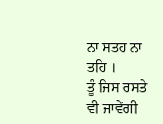ਨਾ ਸਤਹ ਨਾ ਤਹਿ ।
ਤੂੰ ਜਿਸ ਰਸਤੇ ਵੀ ਜਾਵੇਂਗੀ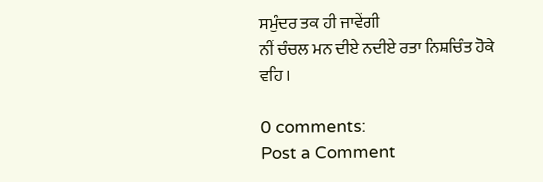ਸਮੁੰਦਰ ਤਕ ਹੀ ਜਾਵੇਂਗੀ
ਨੀਂ ਚੰਚਲ ਮਨ ਦੀਏ ਨਦੀਏ ਰਤਾ ਨਿਸ਼ਚਿੰਤ ਹੋਕੇ ਵਹਿ ।

0 comments:
Post a Comment